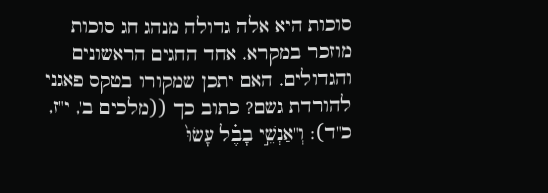סוכות היא אלה גדולה מנהג חג סוכות מוזכר במקרא. אחד החגים הראשונים והגדולים. האם יתכן שמקורו בטקס פאגני להורדת גשם? כתוב כך ((מלכים ב', י"ז, כ"ד): וְ"אַנְשֵׁ֣י בָבֶ֗ל עָשׂוּ֙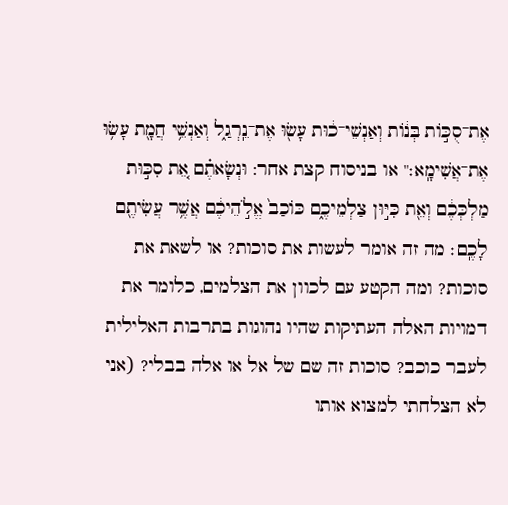אֶת־סֻכּ֣וֹת בְּנ֔וֹת וְאַנְשֵׁי־כ֔וּת עָשׂ֖וּ אֶת־נֵֽרְגַ֑ל וְאַנְשֵׁ֥י חֲמָ֖ת עָשׂ֥וּ אֶת־אֲשִׁימָֽא׃" או בניסוח קצת אחר: וּנְשָׂאתֶ֗ם אֵ֚ת סִכּ֣וּת מַלְכְּכֶ֔ם וְאֵ֖ת כִּיּ֣וּן צַלְמֵיכֶ֑ם כּוֹכַב֙ אֱלֹ֣הֵיכֶ֔ם אֲשֶׁ֥ר עֲשִׂיתֶ֖ם לָכֶֽם׃ מה זה אומר לעשות את סוכות? או לשאת את סוכות? ומה הקטע עם לכוון את הצלמים, כלומר את דמויות האלה העתיקות שהיו נהוגות בתרבות האלילית לעבר כוכב? סוכות זה שם של אל או אלה בבלי? (אני לא הצלחתי למצוא אותו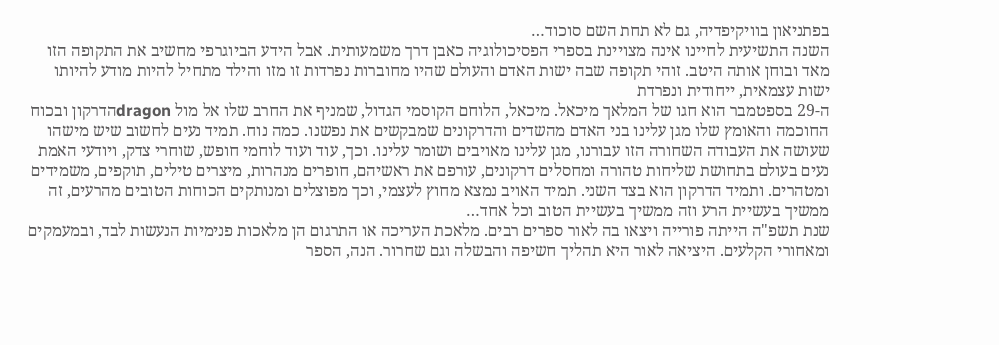בפתניאון בוויקיפדיה, גם לא תחת השם סוכוד…
השנה התשיעית לחיינו אינה מצויינת בספרי הפסיכולוגיה כאבן דרך משמעותית. אבל הידע הביוגרפי מחשיב את התקופה הזו מאד ובוחן אותה היטב. זוהי תקופה שבה ישות האדם והעולם שהיו מחוברות נפרדות זו מזו והילד מתחיל להיות מודע להיותו ישות עצמאית, ייחודית ונפרדת
ה-29 בספטמבר הוא חגו של המלאך מיכאל. מיכאל, הלוחם הקוסמי הגדול, שמניף את החרב שלו אל מול dragonהדרקון ובכוח החוכמה והאומץ שלו מגן עלינו בני האדם מהשדים והדרקונים שמבקשים את נפשנו. כמה נוח. תמיד נעים לחשוב שיש מישהו שעושה את העבודה השחורה הזו עבורנו, מגן עלינו מאויבים ושומר עלינו. וכך, עוד ועוד לוחמי חופש, שוחרי צדק, ויודעי האמת נעים בעולם בתחושת שליחות טהורה ומחסלים דרקונים, עורפם את ראשיהם, חופרים מנהרות, מיצרים טילים, תוקפים, משמידים ומטהרים. ותמיד הדרקון הוא בצד השני. תמיד האויב נמצא מחוץ לעצמי, וכך מפוצלים ומנותקים הכוחות הטובים מהרעים, זה ממשיך בעשיית הרע וזה ממשיך בעשיית הטוב וכל אחד…
שנת תשפ"ה הייתה פורייה ויצאו בה לאור ספרים רבים. מלאכת העריכה או התרגום הן מלאכות פנימיות הנעשות לבד, ובמעמקים ומאחורי הקלעים. היציאה לאור היא תהליך חשיפה והבשלה וגם שחרור. הנה, הספר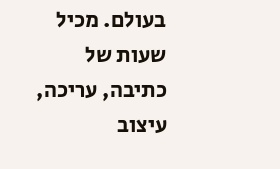בעולם. מכיל שעות של כתיבה, עריכה, עיצוב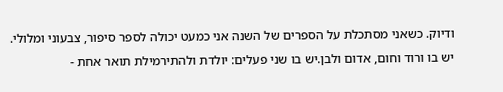ודיוק. כשאני מסתכלת על הספרים של השנה אני כמעט יכולה לספר סיפור, צבעוני ומלולי. יש בו ורוד וחום, אדום ולבן.יש בו שני פעלים: יולדת ולהתירמילת תואר אחת -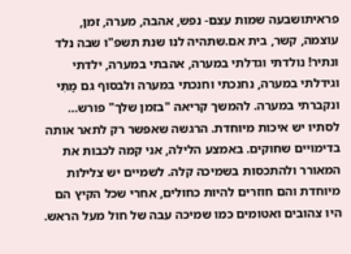פראיתושבעה שמות עצם- נפש, אהבה, מערה, זמן, עוצמה, קשר, בית אם.שתהיה לנו שנת תשפ"ו שבה נלד ונתיר! נולדתי וגדלתי במערה, אהבתי במערה, ילדתי וגידלתי במערה, נחנכתי וחנכתי במערה ולבסוף גם מַתִּי ונקברתי במערה. להמשך קריאה "בזמן שלך" פורש…
לסתיו יש איכות מיוחדת. הרגשה שאפשר רק לתאר אותה בדימויים שחוקים. באמצע הלילה, אני קמה לכבות את המאורר ולהתכסות בשמיכה קלה. לשמיים יש צלילות מיוחדת והם חוזרים להיות כחולים, אחרי שכל הקיץ הם היו צהובים ואטומים כמו שמיכה עבה של חול מעל הראש.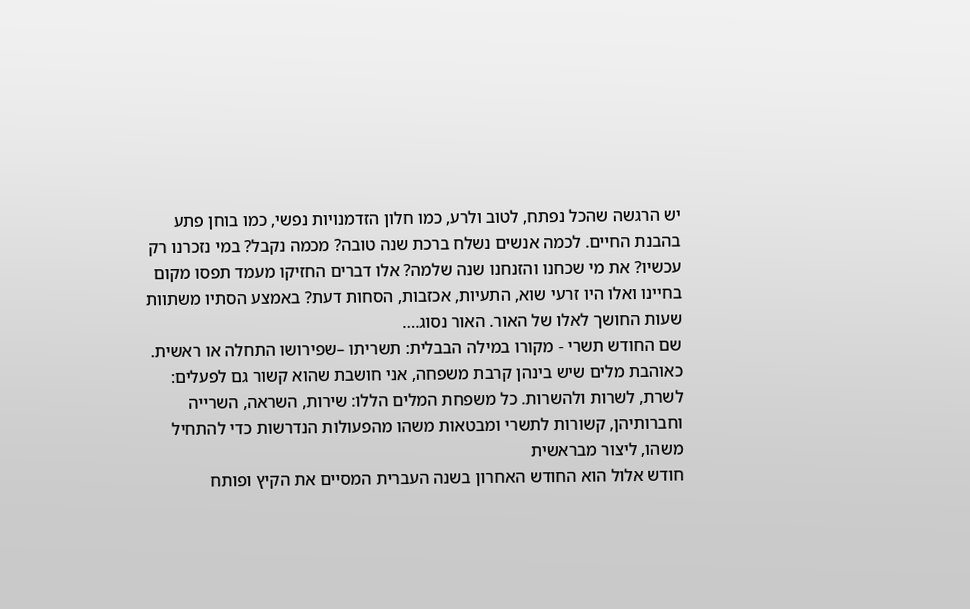יש הרגשה שהכל נפתח, לטוב ולרע, כמו חלון הזדמנויות נפשי, כמו בוחן פתע בהבנת החיים. לכמה אנשים נשלח ברכת שנה טובה? מכמה נקבל? במי נזכרנו רק עכשיו? את מי שכחנו והזנחנו שנה שלמה? אלו דברים החזיקו מעמד תפסו מקום בחיינו ואלו היו זרעי שוא, התעיות, אכזבות, הסחות דעת? באמצע הסתיו משתוות שעות החושך לאלו של האור. האור נסוג.…
שם החודש תשרי - מקורו במילה הבבלית: תשריתו –שפירושו התחלה או ראשית. כאוהבת מלים שיש בינהן קרבת משפחה, אני חושבת שהוא קשור גם לפעלים: לשרת, לשרות ולהשרות. כל משפחת המלים הללו: שירות, השראה, השרייה וחברותיהן, קשורות לתשרי ומבטאות משהו מהפעולות הנדרשות כדי להתחיל משהו, ליצור מבראשית
חודש אלול הוא החודש האחרון בשנה העברית המסיים את הקיץ ופותח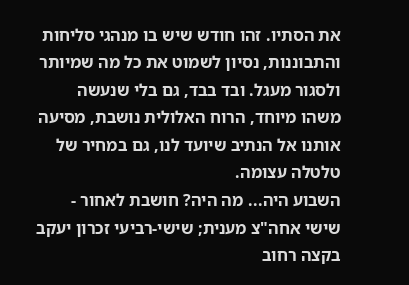את הסתיו. זהו חודש שיש בו מנהגי סליחות והתבוננות, נסיון לשמוט את כל מה שמיותר ולסגור מעגל. ובד בבד, גם בלי שנעשה משהו מיוחד, הרוח האלולית נושבת, מסיעה אותנו אל הנתיב שיועד לנו, גם במחיר של טלטלה עצומה.
השבוע היה... מה היה? חושבת לאחור - שישי אחה"צ מענית; שישי-רביעי זכרון יעקב בקצה רחוב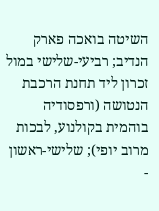השיטה בואכה פארק הנדיב; רביעי-שלישי במול זכרון ליד תחנת הרכבת הנטושה (ורפסודיה בוהמית בקולנוע, לבכות מרוב יופי); שלישי-ראשון -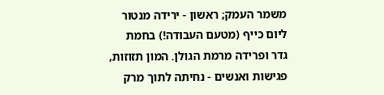משמר העמק; ראשון - ירידה מנטור ליום כייף (מטעם העבודה!) בחמת גדר ופרידה מרמת הגולן. המון תזוזות, פגישות ואנשים - נחיתה לתוך מרק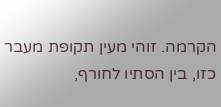הקרמה. זוהי מעין תקופת מעבר כזו, בין הסתיו לחורף,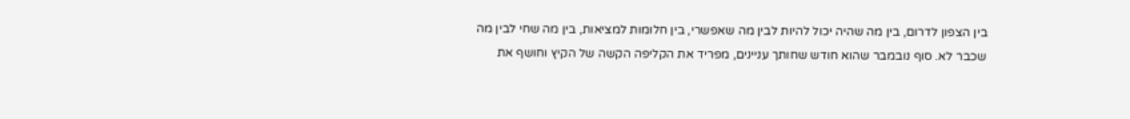בין הצפון לדרום, בין מה שהיה יכול להיות לבין מה שאפשרי, בין חלומות למציאות, בין מה שחי לבין מה שכבר לא. סוף נובמבר שהוא חודש שחותך עניינים, מפריד את הקליפה הקשה של הקיץ וחושף את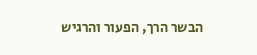הבשר הרך, הפעור והרגיש